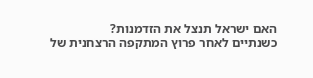האם ישראל תנצל את הזדמנות?
כשנתיים לאחר פרוץ המתקפה הרצחנית של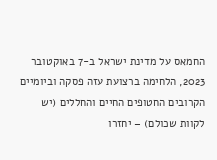החמאס על מדינת ישראל ב-7 באוקטובר 2023, הלחימה ברצועת עזה פסקה וביומיים הקרובים החטופים החיים והחללים (יש לקוות שכולם) – יחזרו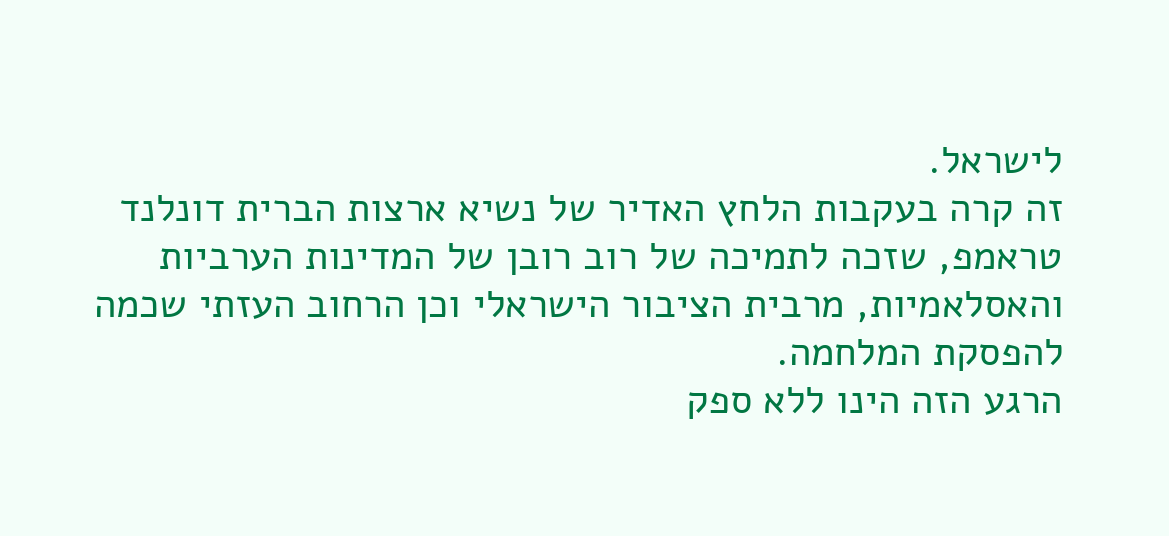לישראל.
זה קרה בעקבות הלחץ האדיר של נשיא ארצות הברית דונלנד טראמפ, שזכה לתמיכה של רוב רובן של המדינות הערביות והאסלאמיות, מרבית הציבור הישראלי וכן הרחוב העזתי שכמה להפסקת המלחמה.
הרגע הזה הינו ללא ספק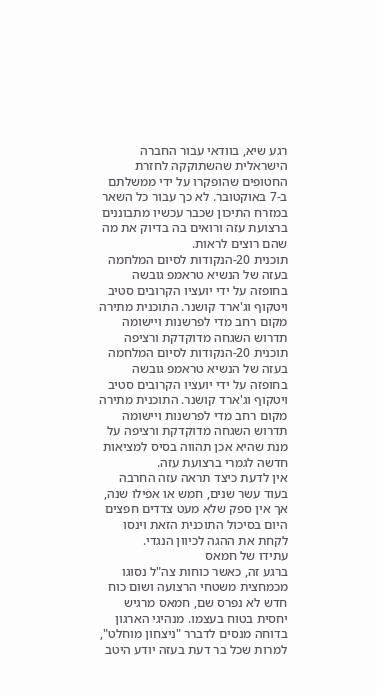רגע שיא, בוודאי עבור החברה הישראלית שהשתוקקה לחזרת החטופים שהופקרו על ידי ממשלתם ב-7 באוקטובר. לא כך עבור כל השאר במזרח התיכון שכבר עכשיו מתבוננים ברצועת עזה ורואים בה בדיוק את מה שהם רוצים לראות.
תוכנית 20-הנקודות לסיום המלחמה בעזה של הנשיא טראמפ גובשה בחופזה על ידי יועציו הקרובים סטיב ויטקוף וג'ארד קושנר. התוכנית מתירה מקום רחב מדי לפרשנות ויישומה תדרוש השגחה מדוקדקת ורציפה
תוכנית 20-הנקודות לסיום המלחמה בעזה של הנשיא טראמפ גובשה בחופזה על ידי יועציו הקרובים סטיב ויטקוף וג'ארד קושנר. התוכנית מתירה מקום רחב מדי לפרשנות ויישומה תדרוש השגחה מדוקדקת ורציפה על מנת שהיא אכן תהווה בסיס למציאות חדשה לגמרי ברצועת עזה.
אין לדעת כיצד תראה עזה החרבה בעוד עשר שנים, חמש או אפילו שנה, אך אין ספק שלא מעט צדדים חפצים היום בסיכול התוכנית הזאת וינסו לקחת את ההגה לכיוון הנגדי.
עתידו של חמאס
ברגע זה, כאשר כוחות צה"ל נסוגו מכמחצית משטחי הרצועה ושום כוח חדש לא נפרס שם, חמאס מרגיש יחסית בטוח בעצמו. מנהיגי הארגון בדוחה מנסים לדברר "ניצחון מוחלט", למרות שכל בר דעת בעזה יודע היטב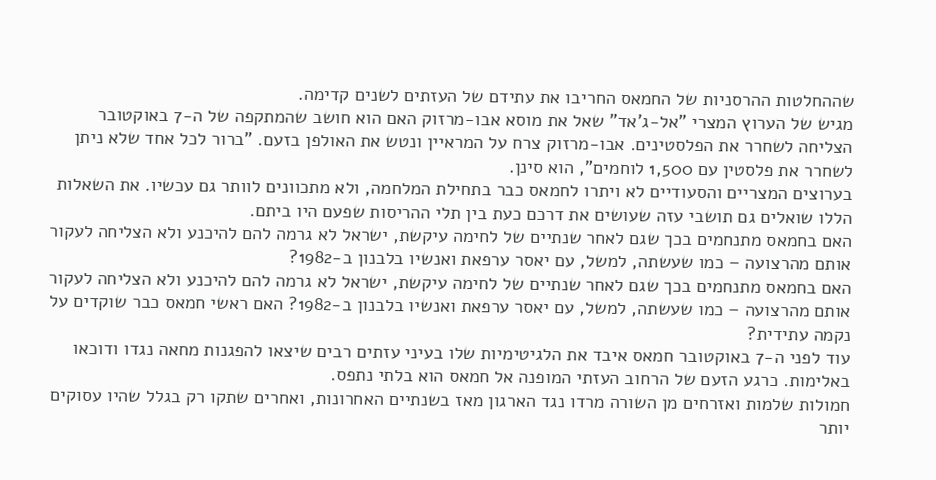שההחלטות ההרסניות של החמאס החריבו את עתידם של העזתים לשנים קדימה.
מגיש של הערוץ המצרי "אל-ג'אד" שאל את מוסא אבו-מרזוק האם הוא חושב שהמתקפה של ה-7 באוקטובר הצליחה לשחרר את הפלסטינים. אבו-מרזוק צרח על המראיין ונטש את האולפן בזעם. "ברור לכל אחד שלא ניתן לשחרר את פלסטין עם 1,500 לוחמים", הוא סינן.
בערוצים המצריים והסעודיים לא ויתרו לחמאס כבר בתחילת המלחמה, ולא מתכוונים לוותר גם עכשיו. את השאלות הללו שואלים גם תושבי עזה שעושים את דרכם כעת בין תלי ההריסות שפעם היו ביתם.
האם בחמאס מתנחמים בכך שגם לאחר שנתיים של לחימה עיקשת, ישראל לא גרמה להם להיכנע ולא הצליחה לעקור אותם מהרצועה – כמו שעשתה, למשל, עם יאסר ערפאת ואנשיו בלבנון ב-1982?
האם בחמאס מתנחמים בכך שגם לאחר שנתיים של לחימה עיקשת, ישראל לא גרמה להם להיכנע ולא הצליחה לעקור אותם מהרצועה – כמו שעשתה, למשל, עם יאסר ערפאת ואנשיו בלבנון ב-1982? האם ראשי חמאס כבר שוקדים על נקמה עתידית?
עוד לפני ה-7 באוקטובר חמאס איבד את הלגיטימיות שלו בעיני עזתים רבים שיצאו להפגנות מחאה נגדו ודוכאו באלימות. כרגע הזעם של הרחוב העזתי המופנה אל חמאס הוא בלתי נתפס.
חמולות שלמות ואזרחים מן השורה מרדו נגד הארגון מאז בשנתיים האחרונות, ואחרים שתקו רק בגלל שהיו עסוקים יותר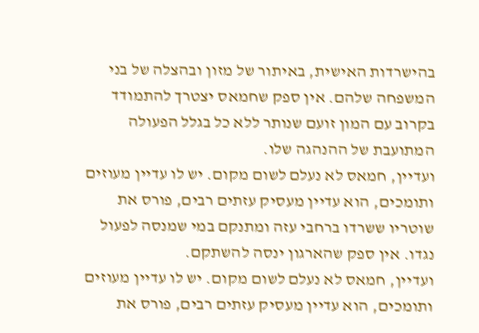בהישרדות האישית, באיתור של מזון ובהצלה של בני המשפחה שלהם. אין ספק שחמאס יצטרך להתמודד בקרוב עם המון זועם שנותר ללא כל בגלל הפעולה המתועבת של ההנהגה שלו.
ועדיין, חמאס לא נעלם לשום מקום. יש לו עדיין מעוזים ותומכים, הוא עדיין מעסיק עזתים רבים, פורס את שוטריו ששרדו ברחבי עזה ומתנקם במי שמנסה לפעול נגדו. אין ספק שהארגון ינסה להשתקם.
ועדיין, חמאס לא נעלם לשום מקום. יש לו עדיין מעוזים ותומכים, הוא עדיין מעסיק עזתים רבים, פורס את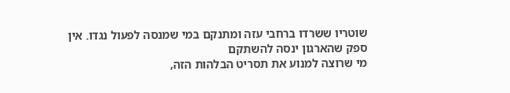שוטריו ששרדו ברחבי עזה ומתנקם במי שמנסה לפעול נגדו. אין ספק שהארגון ינסה להשתקם
מי שרוצה למנוע את תסריט הבלהות הזה,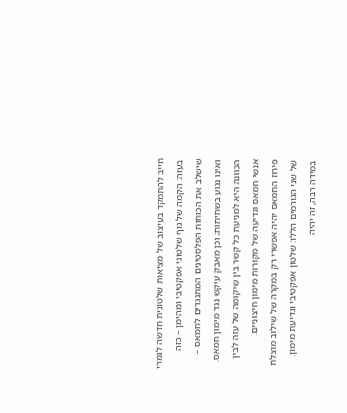חייב להתמקד בעיצוב של מציאות שלטונית חדשה לגמרי בעזה: הקמה של גוף שלטוני אפקטיבי ומהימן – כזה שישלב את הכוחות הפלסטינים המתנגדים לחמאס – ואינו נגוע בשחיתות; וכן מאבק עיקש נגד מימון חמאס. הכוונה היא למניעת כל קשר בין שיקומה של עזה לבין אנשי חמאס וגדיעה של מקורות מימון חיצוניים.
פירוז החמאס יהיה אפשרי רק במקרה של שילוב מוצלח של שני הגורמים הללו: שלטון אפקטיבי וגדיעת מימון. במידה רבה, זה יהיה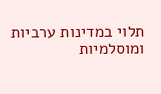תלוי במדינות ערביות ומוסלמיות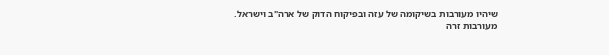שיהיו מעורבות בשיקומה של עזה ובפיקוח הדוק של ארה"ב וישראל.
מעורבות זרה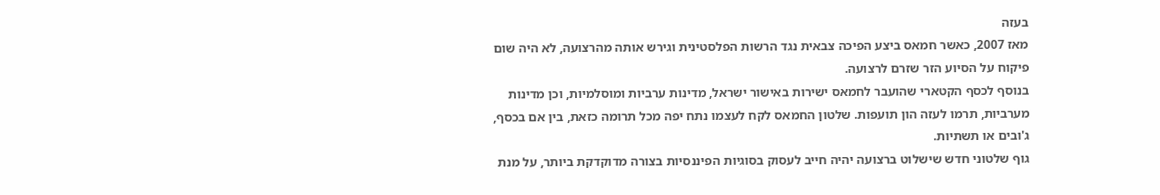בעזה
מאז 2007, כאשר חמאס ביצע הפיכה צבאית נגד הרשות הפלסטינית וגירש אותה מהרצועה, לא היה שום פיקוח על הסיוע הזר שזרם לרצועה.
בנוסף לכסף הקטארי שהועבר לחמאס ישירות באישור ישראל, מדינות ערביות ומוסלמיות, וכן מדינות מערביות, תרמו לעזה הון תועפות. שלטון החמאס לקח לעצמו נתח יפה מכל תרומה כזאת, בין אם בכסף, ג'ובים או תשתיות.
גוף שלטוני חדש שישלוט ברצועה יהיה חייב לעסוק בסוגיות הפיננסיות בצורה מדוקדקת ביותר, על מנת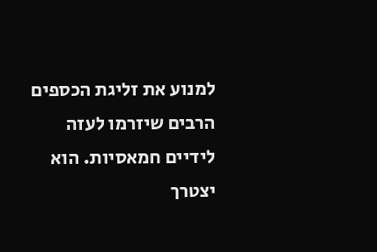למנוע את זליגת הכספים הרבים שיזרמו לעזה לידיים חמאסיות. הוא יצטרך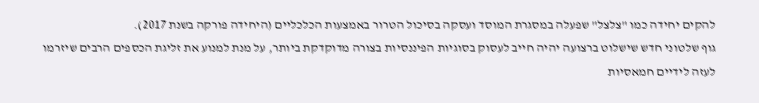להקים יחידה כמו "צלצל" שפעלה במסגרת המוסד ועסקה בסיכול הטרור באמצעות הכלכליים (היחידה פורקה בשנת 2017).
גוף שלטוני חדש שישלוט ברצועה יהיה חייב לעסוק בסוגיות הפיננסיות בצורה מדוקדקת ביותר, על מנת למנוע את זליגת הכספים הרבים שיזרמו לעזה לידיים חמאסיות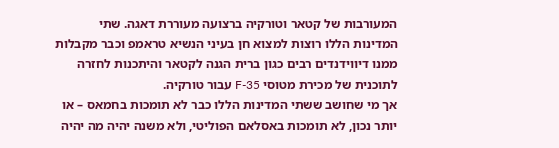המעורבות של קטאר וטורקיה ברצועה מעוררת דאגה. שתי המדינות הללו רוצות למצוא חן בעיני הנשיא טראמפ וכבר מקבלות ממנו דיווידנדים רבים כגון ברית הגנה לקטאר והיתכנות לחזרה לתוכנית של מכירת מטוסי F-35 עבור טורקיה.
אך מי שחושב ששתי המדינות הללו כבר לא תומכות בחמאס – או יותר נכון, לא תומכות באסלאם הפוליטי, ולא משנה יהיה מה יהיה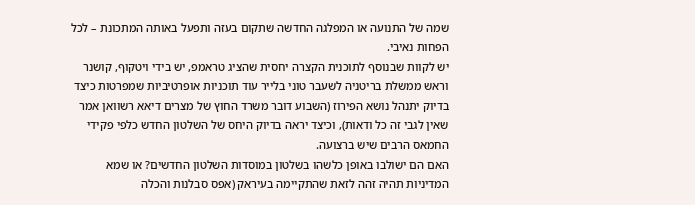שמה של התנועה או המפלגה החדשה שתקום בעזה ותפעל באותה המתכונת – לכל הפחות נאיבי.
יש לקוות שבנוסף לתוכנית הקצרה יחסית שהציג טראמפ, יש בידי ויטקוף, קושנר וראש ממשלת בריטניה לשעבר טוני בלייר עוד תוכניות אופרטיביות שמפרטות כיצד בדיוק יתנהל נושא הפירוז (השבוע דובר משרד החוץ של מצרים דיאא רשוואן אמר שאין לגבי זה כל ודאות), וכיצד יראה בדיוק היחס של השלטון החדש כלפי פקידי החמאס הרבים שיש ברצועה.
האם הם ישולבו באופן כלשהו בשלטון במוסדות השלטון החדשים? או שמא המדיניות תהיה זהה לזאת שהתקיימה בעיראק (אפס סבלנות והכלה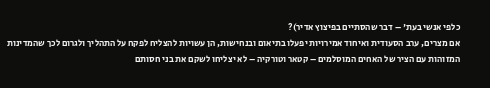כלפי אנשי בעת' – דבר שהסתיים בפיצוץ אדיר)?
אם מצרים, ערב הסעודית ואיחוד אמירויות יפעלו בתיאום ובנחישות, הן עשויות להצליח לפקח על התהליך ולגרום לכך שהמדינות המזוהות עם הציר של האחים המוסלמים – קטאר וטורקיה – לא יצליחו לשקם את בני חסותם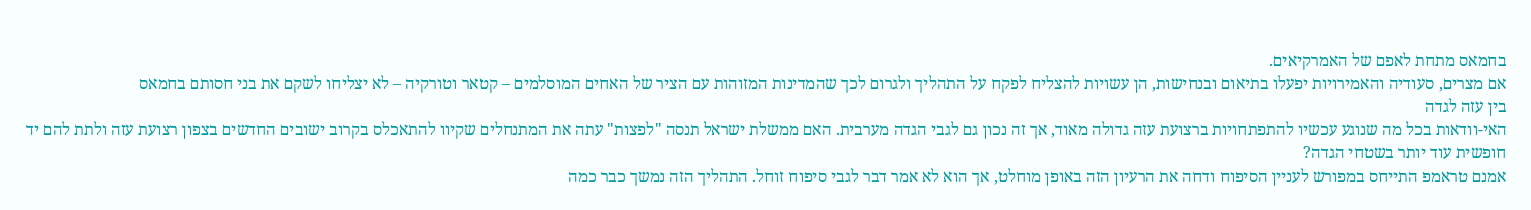בחמאס מתחת לאפם של האמרקיאים.
אם מצרים, סעודיה והאמירויות יפעלו בתיאום ובנחישות, הן עשויות להצליח לפקח על התהליך ולגרום לכך שהמדינות המזוהות עם הציר של האחים המוסלמים – קטאר וטורקיה – לא יצליחו לשקם את בני חסותם בחמאס
בין עזה לגדה
האי-וודאות בכל מה שנוגע עכשיו להתפתחויות ברצועת עזה גדולה מאוד, אך זה נכון גם לגבי הגדה מערבית. האם ממשלת ישראל תנסה "לפצות" עתה את המתנחלים שקיוו להתאכלס בקרוב ישובים החדשים בצפון רצועת עזה ולתת להם יד חופשית עוד יותר בשטחי הגדה?
אמנם טראמפ התייחס במפורש לעניין הסיפוח ודחה את הרעיון הזה באופן מוחלט, אך הוא לא אמר דבר לגבי סיפוח זוחל. התהליך הזה נמשך כבר כמה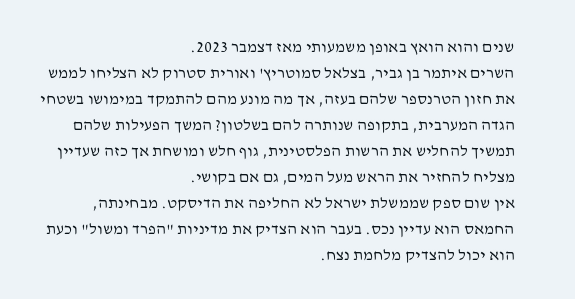שנים והוא הואץ באופן משמעותי מאז דצמבר 2023.
השרים איתמר בן גביר, בצלאל סמוטריץ' ואורית סטרוק לא הצליחו לממש את חזון הטרנספר שלהם בעזה, אך מה מונע מהם להתמקד במימושו בשטחי הגדה המערבית, בתקופה שנותרה להם בשלטון? המשך הפעילות שלהם תמשיך להחליש את הרשות הפלסטינית, גוף חלש ומושחת אך כזה שעדיין מצליח להחזיר את הראש מעל המים, גם אם בקושי.
אין שום ספק שממשלת ישראל לא החליפה את הדיסקט. מבחינתה, החמאס הוא עדיין נכס. בעבר הוא הצדיק את מדיניות "הפרד ומשול" וכעת הוא יכול להצדיק מלחמת נצח.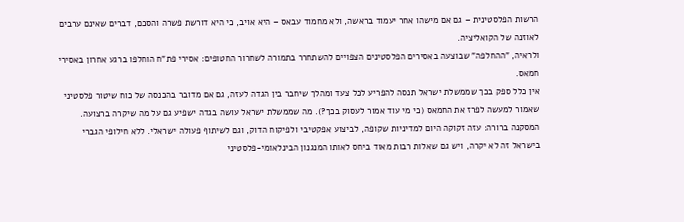הרשות הפלסטינית – גם אם מישהו אחר יעמוד בראשה, ולא מחמוד עבאס – היא אויב, כי היא דורשת פשרה והסכם, דברים שאינם ערבים לאוזנה של הקואליציה.
ולראיה, "ההחלפה" שבוצעה באסירים הפלסטינים הצפויים להשתחרר בתמורה לשחרור החטופים: אסירי פת"ח הוחלפו ברגע אחרון באסירי חמאס.
אין כלל ספק בכך שממשלת ישראל תנסה להפריע לכל צעד ומהלך שיחבר בין הגדה לעזה, גם אם מדובר בהכנסה של כוח שיטור פלסטיני שאמור למעשה לפרז את החמאס (כי מי עוד אמור לעסוק בכך?). מה שממשלת ישראל עושה בגדה ישפיע גם על מה שיקרה ברצועה.
המסקנה ברורה: עזה זקוקה היום למדיניות שקופה, לביצוע אפקטיבי ולפיקוח הדוק, וגם לשיתוף פעולה ישראלי. ללא חילופי הגברי בישראל זה לא יקרה, ויש גם שאלות רבות מאוד ביחס לאותו המנגנון הבינלאומי-פלסטיני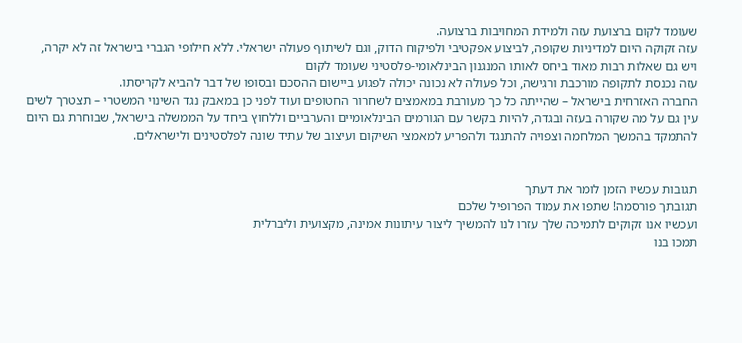שעומד לקום ברצועת עזה ולמידת המחויבות ברצועה.
עזה זקוקה היום למדיניות שקופה, לביצוע אפקטיבי ולפיקוח הדוק, וגם לשיתוף פעולה ישראלי. ללא חילופי הגברי בישראל זה לא יקרה, ויש גם שאלות רבות מאוד ביחס לאותו המנגנון הבינלאומי-פלסטיני שעומד לקום
עזה נכנסת לתקופה מורכבת ורגישה, וכל פעולה לא נכונה יכולה לפגוע ביישום ההסכם ובסופו של דבר להביא לקריסתו.
החברה האזרחית בישראל – שהייתה כל כך מעורבת במאמצים לשחרור החטופים ועוד לפני כן במאבק נגד השינוי המשטרי – תצטרך לשים עין גם על מה שקורה בעזה ובגדה, להיות בקשר עם הגורמים הבינלאומיים והערביים וללחוץ ביחד על הממשלה בישראל, שבוחרת גם היום להתמקד בהמשך המלחמה וצפויה להתנגד ולהפריע למאמצי השיקום ועיצוב של עתיד שונה לפלסטינים ולישראלים.


תגובות עכשיו הזמן לומר את דעתך
תגובתך פורסמה! שתפו את עמוד הפרופיל שלכם
ועכשיו אנו זקוקים לתמיכה שלך עזרו לנו להמשיך ליצור עיתונות אמינה, מקצועית וליברלית
תמכו בנו